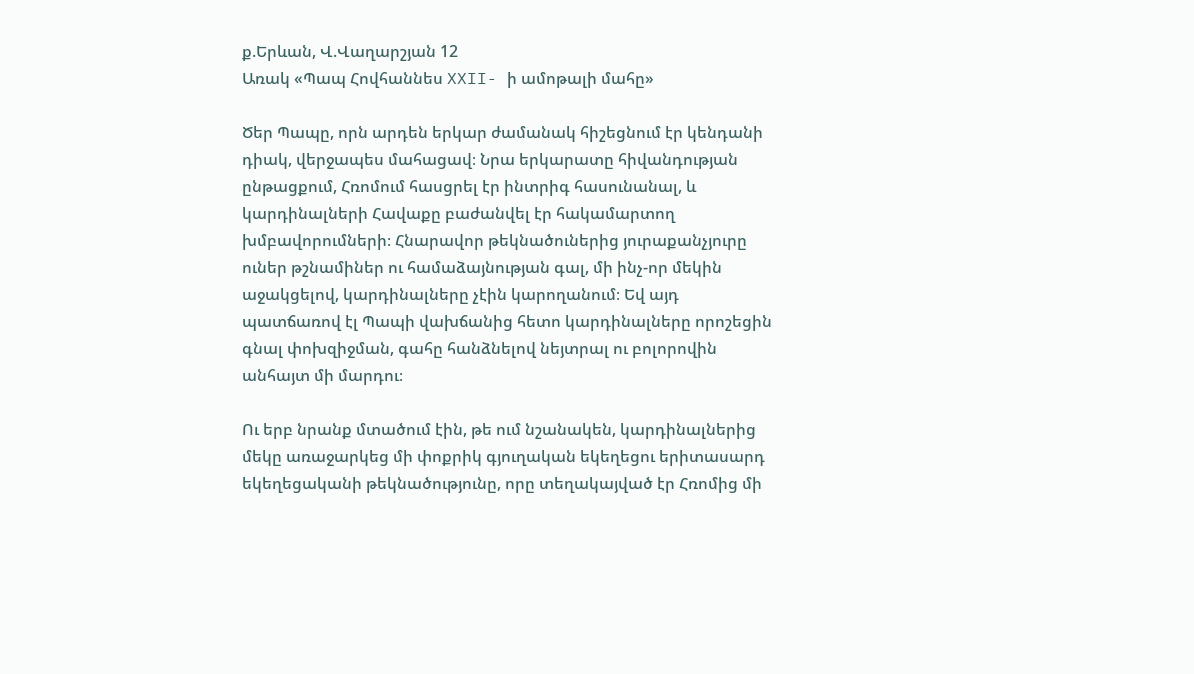ք.Երևան, Վ.Վաղարշյան 12
Առակ «Պապ Հովհաննես XXII- ի ամոթալի մահը»

Ծեր Պապը, որն արդեն երկար ժամանակ հիշեցնում էր կենդանի դիակ, վերջապես մահացավ։ Նրա երկարատը հիվանդության ընթացքում, Հռոմում հասցրել էր ինտրիգ հասունանալ, և կարդինալների Հավաքը բաժանվել էր հակամարտող խմբավորումների։ Հնարավոր թեկնածուներից յուրաքանչյուրը ուներ թշնամիներ ու համաձայնության գալ, մի ինչ-որ մեկին աջակցելով, կարդինալները չէին կարողանում։ Եվ այդ պատճառով էլ Պապի վախճանից հետո կարդինալները որոշեցին գնալ փոխզիջման, գահը հանձնելով նեյտրալ ու բոլորովին անհայտ մի մարդու։

Ու երբ նրանք մտածում էին, թե ում նշանակեն, կարդինալներից մեկը առաջարկեց մի փոքրիկ գյուղական եկեղեցու երիտասարդ եկեղեցականի թեկնածությունը, որը տեղակայված էր Հռոմից մի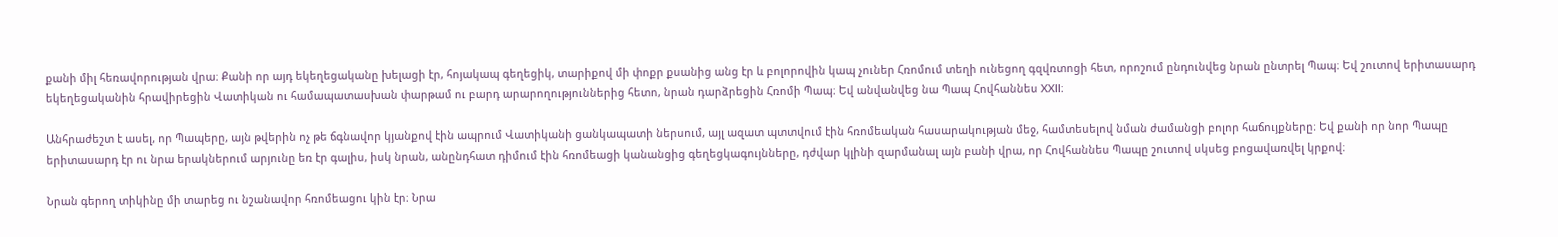քանի միլ հեռավորության վրա։ Քանի որ այդ եկեղեցականը խելացի էր, հոյակապ գեղեցիկ, տարիքով մի փոքր քսանից անց էր և բոլորովին կապ չուներ Հռոմում տեղի ունեցող գզվռտոցի հետ, որոշում ընդունվեց նրան ընտրել Պապ։ Եվ շուտով երիտասարդ եկեղեցականին հրավիրեցին Վատիկան ու համապատասխան փարթամ ու բարդ արարողություններից հետո, նրան դարձրեցին Հռոմի Պապ։ Եվ անվանվեց նա Պապ Հովհաննես XXII։

Անհրաժեշտ է ասել, որ Պապերը, այն թվերին ոչ թե ճգնավոր կյանքով էին ապրում Վատիկանի ցանկապատի ներսում, այլ ազատ պտտվում էին հռոմեական հասարակության մեջ, համտեսելով նման ժամանցի բոլոր հաճույքները։ Եվ քանի որ նոր Պապը երիտասարդ էր ու նրա երակներում արյունը եռ էր գալիս, իսկ նրան, անընդհատ դիմում էին հռոմեացի կանանցից գեղեցկագույնները, դժվար կլինի զարմանալ այն բանի վրա, որ Հովհաննես Պապը շուտով սկսեց բոցավառվել կրքով։

Նրան գերող տիկինը մի տարեց ու նշանավոր հռոմեացու կին էր։ Նրա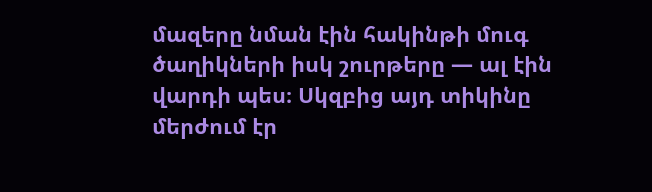մազերը նման էին հակինթի մուգ ծաղիկների իսկ շուրթերը — ալ էին վարդի պես։ Սկզբից այդ տիկինը մերժում էր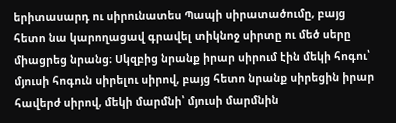երիտասարդ ու սիրունատես Պապի սիրատածումը, բայց հետո նա կարողացավ գրավել տիկնոջ սիրտը ու մեծ սերը միացրեց նրանց։ Սկզբից նրանք իրար սիրում էին մեկի հոգու՝ մյուսի հոգուն սիրելու սիրով, բայց հետո նրանք սիրեցին իրար հավերժ սիրով, մեկի մարմնի՝ մյուսի մարմնին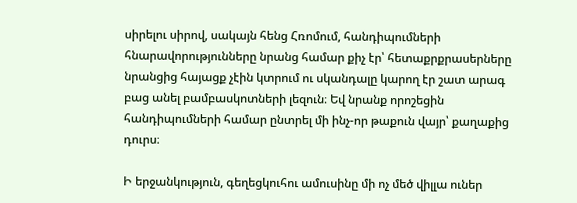սիրելու սիրով, սակայն հենց Հռոմում, հանդիպումների հնարավորությունները նրանց համար քիչ էր՝ հետաքրքրասերները նրանցից հայացք չէին կտրում ու սկանդալը կարող էր շատ արագ բաց անել բամբասկոտների լեզուն։ Եվ նրանք որոշեցին հանդիպումների համար ընտրել մի ինչ-որ թաքուն վայր՝ քաղաքից դուրս։

Ի երջանկություն, գեղեցկուհու ամուսինը մի ոչ մեծ վիլլա ուներ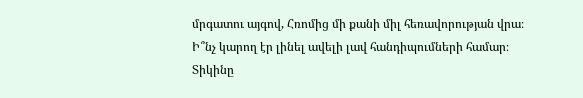մրգատու այգով, Հռոմից մի քանի միլ հեռավորության վրա։ Ի՞նչ կարող էր լինել ավելի լավ հանդիպումների համար։ Տիկինը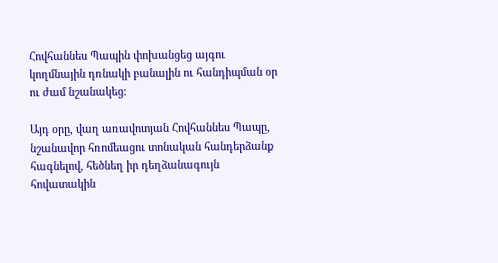Հովհաննես Պապին փոխանցեց այգու կողմնային դռնակի բանալին ու հանդիպման օր ու ժամ նշանակեց։

Այդ օրը, վաղ առավոտյան Հովհաննես Պապը, նշանավոր հռոմեացու տոնական հանդերձանք հագնելով, հեծնեղ իր դեղձանագույն հովատակին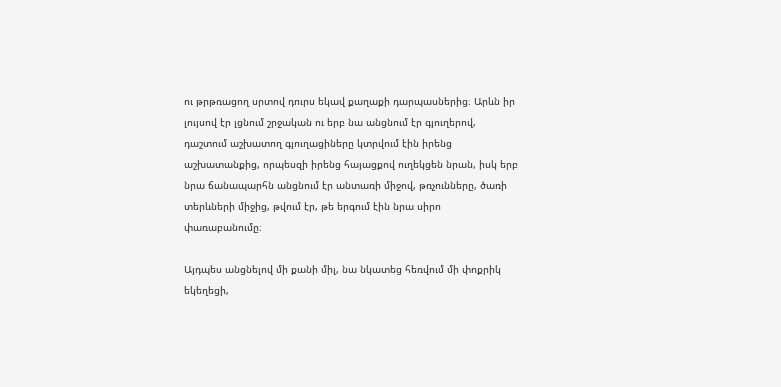ու թրթռացող սրտով դուրս եկավ քաղաքի դարպասներից։ Արևն իր լույսով էր լցնում շրջական ու երբ նա անցնում էր գյուղերով, դաշտում աշխատող գյուղացիները կտրվում էին իրենց աշխատանքից, որպեսզի իրենց հայացքով ուղեկցեն նրան, իսկ երբ նրա ճանապարհն անցնում էր անտառի միջով, թռչունները, ծառի տերևների միջից, թվում էր, թե երգում էին նրա սիրո փառաբանումը։

Այդպես անցնելով մի քանի միլ, նա նկատեց հեռվում մի փոքրիկ եկեղեցի,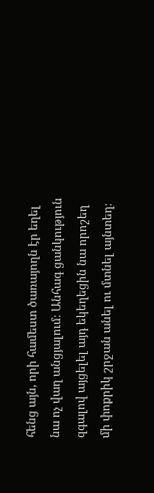հենց այն, որի համեստ ծառայողն էր եղել նա ոչ վաղ անցյալում։ Անհագ ցանկություն զգալով այցելել այդ եկեղեցին նա որոշեղ մի փոքրիկ շրջան անել ու մտնել այնտեղ։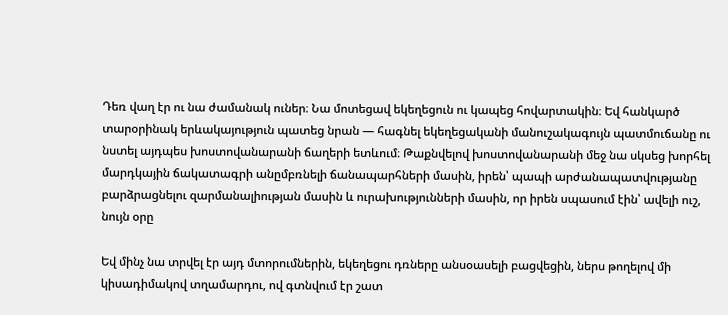Դեռ վաղ էր ու նա ժամանակ ուներ։ Նա մոտեցավ եկեղեցուն ու կապեց հովարտակին։ Եվ հանկարծ տարօրինակ երևակայություն պատեց նրան — հագնել եկեղեցականի մանուշակագույն պատմուճանը ու նստել այդպես խոստովանարանի ճաղերի ետևում։ Թաքնվելով խոստովանարանի մեջ նա սկսեց խորհել մարդկային ճակատագրի անըմբռնելի ճանապարհների մասին, իրեն՝ պապի արժանապատվությանը բարձրացնելու զարմանալիության մասին և ուրախությունների մասին, որ իրեն սպասում էին՝ ավելի ուշ, նույն օրը

Եվ մինչ նա տրվել էր այդ մտորումներին, եկեղեցու դռները անսօասելի բացվեցին, ներս թողելով մի կիսադիմակով տղամարդու, ով գտնվում էր շատ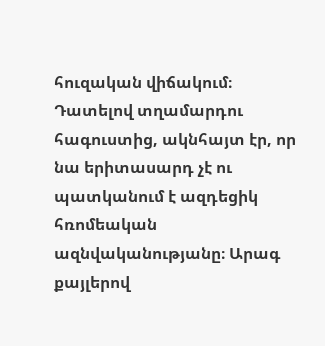հուզական վիճակում։ Դատելով տղամարդու հագուստից, ակնհայտ էր, որ նա երիտասարդ չէ ու պատկանում է ազդեցիկ հռոմեական ազնվականությանը։ Արագ քայլերով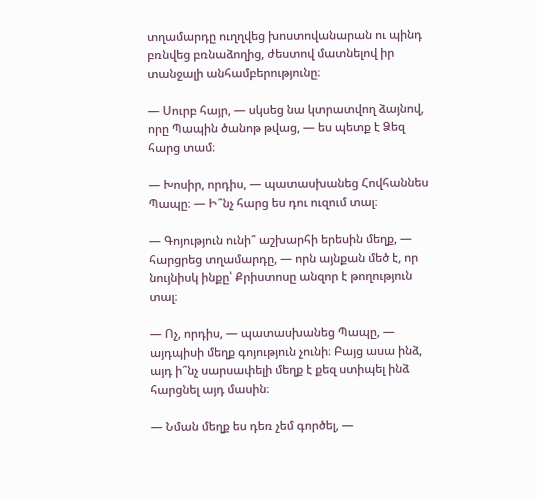տղամարդը ուղղվեց խոստովանարան ու պինդ բռնվեց բռնաձողից, ժեստով մատնելով իր տանջալի անհամբերությունը։

— Սուրբ հայր, — սկսեց նա կտրատվող ձայնով, որը Պապին ծանոթ թվաց, — ես պետք է Ձեզ հարց տամ։

— Խոսիր, որդիս, — պատասխանեց Հովհաննես Պապը։ — Ի՞նչ հարց ես դու ուզում տալ։

— Գոյություն ունի՞ աշխարհի երեսին մեղք, — հարցրեց տղամարդը, — որն այնքան մեծ է, որ նույնիսկ ինքը՝ Քրիստոսը անզոր է թողություն տալ։

— Ոչ, որդիս, — պատասխանեց Պապը, — այդպիսի մեղք գոյություն չունի։ Բայց ասա ինձ, այդ ի՞նչ սարսափելի մեղք է քեզ ստիպել ինձ հարցնել այդ մասին։

— Նման մեղք ես դեռ չեմ գործել, —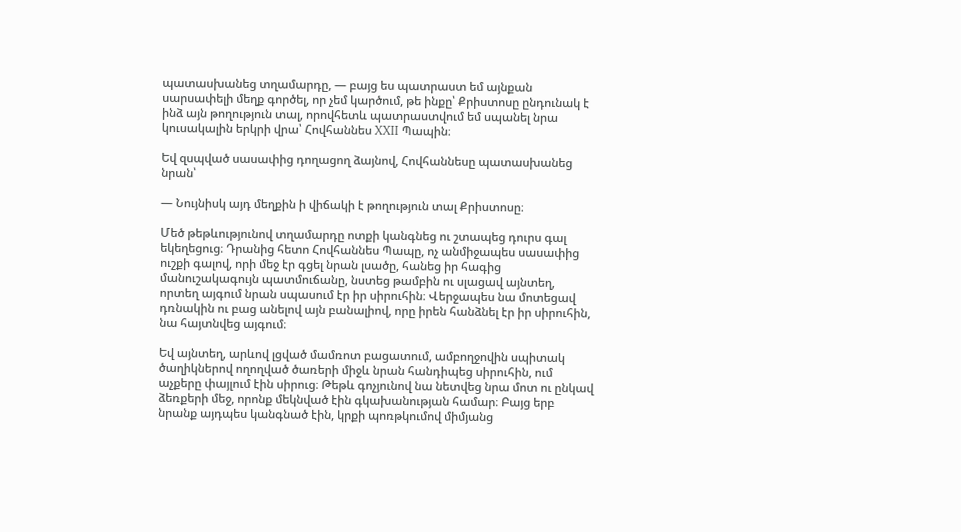պատասխանեց տղամարդը, — բայց ես պատրաստ եմ այնքան սարսափելի մեղք գործել, որ չեմ կարծում, թե ինքը՝ Քրիստոսը ընդունակ է ինձ այն թողություն տալ, որովհետև պատրաստվում եմ սպանել նրա կուսակալին երկրի վրա՝ Հովհաննես XXII Պապին։

Եվ զսպված սասափից դողացող ձայնով, Հովհաննեսը պատասխանեց նրան՝

— Նույնիսկ այդ մեղքին ի վիճակի է թողություն տալ Քրիստոսը։

Մեծ թեթևությունով տղամարդը ոտքի կանգնեց ու շտապեց դուրս գալ եկեղեցուց։ Դրանից հետո Հովհաննես Պապը, ոչ անմիջապես սասափից ուշքի գալով, որի մեջ էր գցել նրան լսածը, հանեց իր հագից մանուշակագույն պատմուճանը, նստեց թամբին ու սլացավ այնտեղ, որտեղ այգում նրան սպասում էր իր սիրուհին։ Վերջապես նա մոտեցավ դռնակին ու բաց անելով այն բանալիով, որը իրեն հանձնել էր իր սիրուհին, նա հայտնվեց այգում։

Եվ այնտեղ, արևով լցված մամռոտ բացատում, ամբողջովին սպիտակ ծաղիկներով ողողված ծառերի միջև նրան հանդիպեց սիրուհին, ում աչքերը փայլում էին սիրուց։ Թեթև գոչյունով նա նետվեց նրա մոտ ու ընկավ ձեռքերի մեջ, որոնք մեկնված էին գկախանության համար։ Բայց երբ նրանք այդպես կանգնած էին, կրքի պոռթկումով միմյանց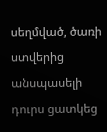սեղմված, ծառի ստվերից անսպասելի դուրս ցատկեց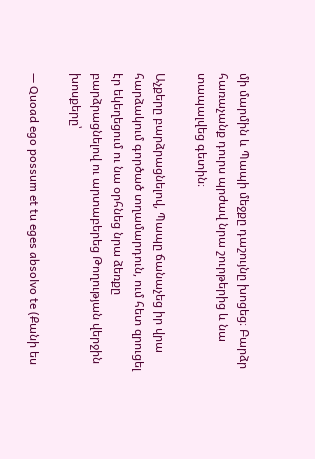մի մարմին և Պապի մեջքը դաշույնը խոցեց։ Բարձր հառաչանք դուրս պրժավ նրա շուրթերից և նա տապալվեց գետին։

Աչքերը բարձրացնելով, Պապը ճանաչեց իր վրա հարձակում գործած տղամարդուն, ում հետ զրուցել էր եկեղեցում ու նա օրհնեց նրա ձեռքը բարձրացնելով ու արտաբերեց Թողության վերջին խոսքերը՝

— Quoad ego possum et tu eges absolvo te (Քանի ես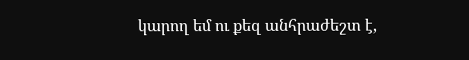կարող եմ ու քեզ անհրաժեշտ է,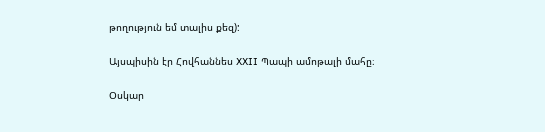թողություն եմ տալիս քեզ):

Այսպիսին էր Հովհաննես XXII Պապի ամոթալի մահը։

Օսկար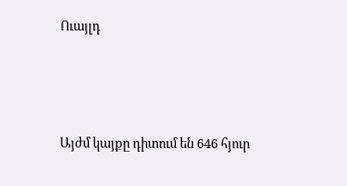Ուայլդ




Այժմ կայքը դիտում են 646 հյուր